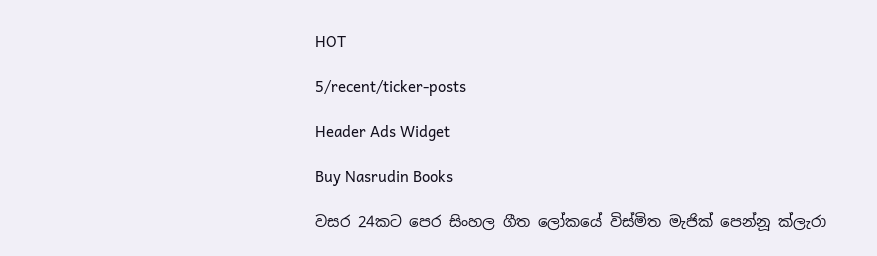HOT

5/recent/ticker-posts

Header Ads Widget

Buy Nasrudin Books

වසර 24කට පෙර සිංහල ගීත ලෝකයේ විස්මිත මැජික් පෙන්නූ ක්ලැරා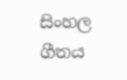සිංහල ගීතය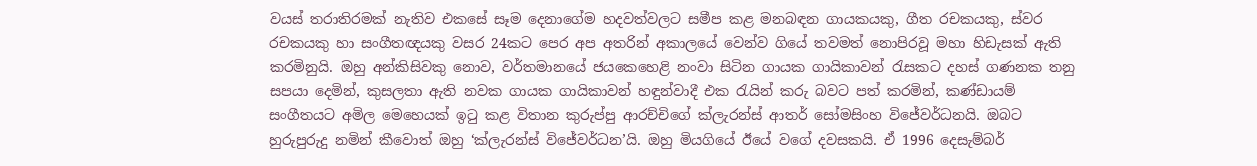වයස් තරාතිරමක් නැතිව එකසේ සෑම දෙනාගේම හදවත්වලට සමීප කළ මනබඳන ගායක‍යකු, ගීත රචකයකු, ස්වර රචකයකු හා සංගීතඥයකු වසර 24කට පෙර අප අතරින් අකාලයේ වෙන්ව ගියේ තවමත් නොපිරවූ මහා හිඩැසක් ඇති කරමිනුයි. ඔහු අන්කිසිවකු නොව, වර්තමානයේ ජයකෙහෙළි නංවා සිටින ගායක ගායිකාවන් රැසකට දහස් ගණනක තනු සපයා දෙමින්, කුසලතා ඇති නවක ගායක ගායිකාවන් හඳුන්වාදී එක රැයින් කරු බවට පත් කරමින්, කණ්ඩායම් සංගීතයට අමිල මෙහෙයක් ඉටු කළ විතාන කුරුප්පු ආරච්චිගේ ක්ලැරන්ස් ආතර් සෝමසිංහ විජේවර්ධනයි. ඔබට හුරුපුරුදු නමින් කීවොත් ඔහු ‘ක්ලැරන්ස් විජේවර්ධන’යි. ඔහු මියගියේ ඊයේ වගේ දවසකයි. ඒ 1996 දෙසැම්බර්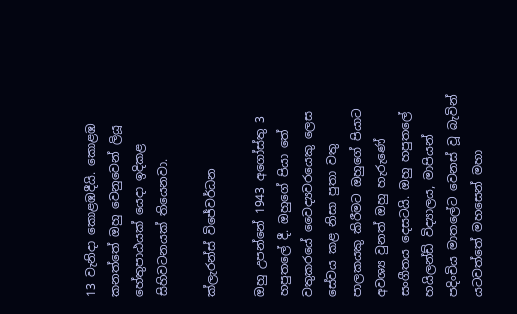13 වැනිදා කොළඹදීයි. කොළඹ කනත්තේ ඔහු වෙනුවෙන් ලියූ හේතුපාඨයක් යෙදා ඉදිකළ සිහිවටනයක් තියෙනවා.

ක්ලැරන්ස් විජේවර්ධන

ඔහු උපන්නේ 1943 අගෝස්තු 3 හපුතලේ දී. ඔහුගේ පියා තේ වතුකරයේ වෛද්‍යවරයෙකු ලෙස සේවය කළ නිසා පුතා වතු පාලකයකු කිරීමට ඔහුගේ පියාට අවශ්‍ය වුනත් ඔහු හැරුණේ සංගීතය දෙසටයි. ඔහු හපුතලේ හයිලන්ඩ් විද්‍යාලය, මාපියන් පදිංචිය මාතලේට වෙනස් වූ බැවින් යටවත්තේ මහසෙන් මහා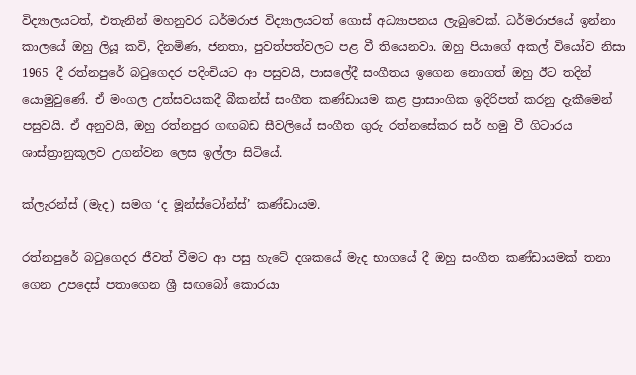විද්‍යාලයටත්, එතැනින් මහනුවර ධර්මරාජ විද්‍යාලයටත් ගොස් අධ්‍යාපනය ලැබුවෙක්. ධර්මරාජයේ ඉන්නා කාලයේ ඔහු ලියූ කවි, දිනමිණ, ජනතා, පුවත්පත්වලට පළ වී තියෙනවා. ඔහු පියාගේ අකල් වියෝව නිසා 1965 දී රත්නපුරේ බටුගෙදර පදිංචියට ආ පසුවයි, පාසලේදී සංගීතය ඉගෙන නොගත් ඔහු ඊට තදින් යොමුවුණේ. ඒ මංගල උත්සවයකදී බීකන්ස් සංගීත කණ්ඩායම කළ ප්‍රාසාංගික ඉදිරිපත් කරනු දැකීමෙන් පසුවයි. ඒ අනුවයි, ඔහු රත්නපුර ගඟබඩ සීවලියේ සංගීත ගුරු රත්නසේකර සර් හමු වී ගිටාරය ශාස්ත්‍රානුකූලව උගන්වන ලෙස ඉල්ලා සිටියේ.

ක්ලැරන්ස් (මැද) සමග ‘ද මූන්ස්ටෝන්ස්’ කණ්ඩායම.

රත්නපුරේ බටුගෙදර ජීවත් වීමට ආ පසු හැටේ දශකයේ මැද භාගයේ දී ඔහු සංගීත කණ්ඩායමක් තනා ගෙන උපදෙස් පතාගෙන ශ්‍රී සඟබෝ කොරයා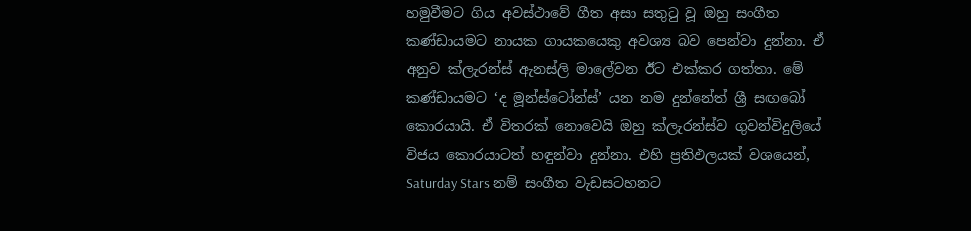හමුවීමට ගිය අවස්ථාවේ ගීත අසා සතුටු වූ ඔහු සංගීත කණ්ඩායමට නායක ගායකයෙකු අවශ්‍ය බව පෙන්වා දුන්නා. ඒ අනුව ක්ලැරන්ස් ඇනස්ලි මාලේවන ඊට එක්කර ගත්තා. මේ කණ්ඩායමට ‘ද මූන්ස්ටෝන්ස්’ යන නම දුන්නේත් ශ්‍රී සඟබෝ කොරයායි. ඒ විතරක් නොවෙයි ඔහු ක්ලැරන්ස්ව ගුවන්විදුලියේ විජය කොරයාටත් හඳුන්වා දුන්නා. එහි ප්‍රතිඵලයක් වශයෙන්, Saturday Stars නම් සංගීත වැඩසටහනට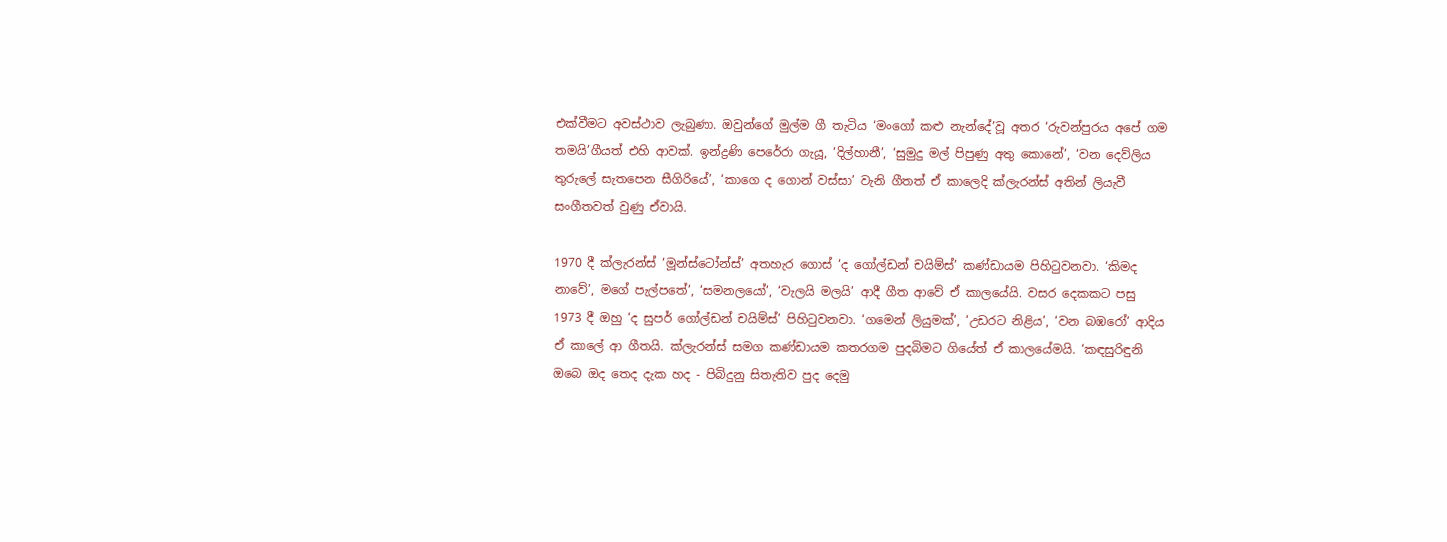එක්වීමට අවස්ථාව ලැබුණා. ඔවුන්ගේ මුල්ම ගී තැටිය ‘මංගෝ කළු නැන්දේ’වූ අතර ‘රුවන්පුරය අපේ ගම තමයි’ගීයත් එහි ආවක්. ඉන්ද්‍රණි පෙරේරා ගැයූ, ‘දිල්හානී’, ‘සුමුදු මල් පිපුණු අතු කොනේ’, ‘වන දෙව්ලිය තුරුලේ සැතපෙන සීගිරියේ’, ‘කාගෙ ද ගොන් වස්සා’ වැනි ගීතත් ඒ කාලෙදි ක්ලැරන්ස් අතින් ලියැවී සංගීතවත් වුණු ඒවායි.

1970 දී ක්ලැරන්ස් ‘මූන්ස්ටෝන්ස්’ අතහැර ‍ගොස් ‘ද ගෝල්ඩන් චයිම්ස්’ කණ්ඩායම පිහිටුවනවා. ‘කිමද නාවේ’, මගේ පැල්පතේ’, ‘සමනලයෝ’, ‘වැලයි මලයි’ ආදී ගීත ආවේ ඒ කාලයේයි. වසර දෙකකට පසු 1973 දී ඔහු ‘ද සුපර් ගෝල්ඩන් චයිම්ස්’ පිහිටුවනවා. ‘ගමෙන් ලියුමක්’, ‘උඩරට නිළිය’, ‘වන බඹරෝ’ ආදිය ඒ කාලේ ආ ගීතයි. ක්ලැරන්ස් සමග කණ්ඩායම කතරගම පුදබිමට ගියේත් ඒ කාලයේමයි. ‘කඳසුරිඳුනි ඔබෙ ඔද තෙද දැක හද - පිබිදුනු සිතැතිව පුද දෙමු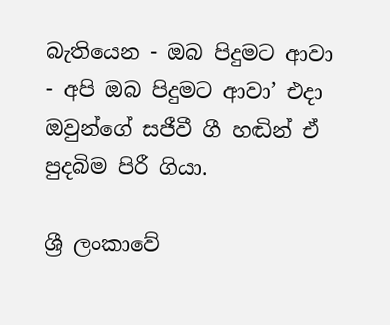බැතියෙන - ඔබ පිදුමට ආවා - අපි ඔබ පිදුමට ආවා’ එදා ඔවුන්ගේ සජීවී ගී හඬින් ඒ පුදබිම පිරී ගියා.

ශ්‍රී ලංකාවේ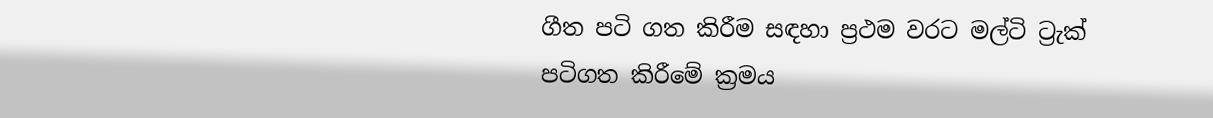ගීත පටි ගත කිරීම සඳහා ප්‍රථම වරට මල්ටි ට්‍රැක්
පටිගත කිරීමේ ක්‍රමය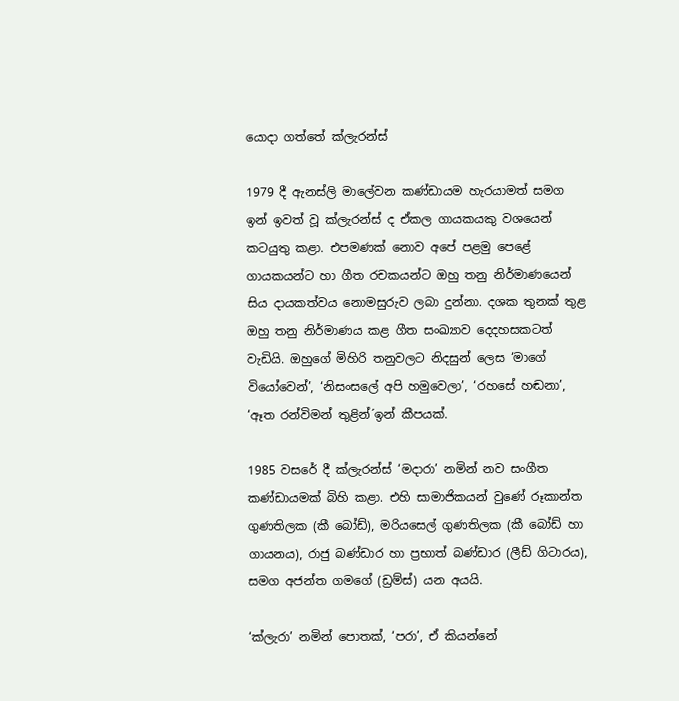යොදා ගත්තේ ක්ලැරන්ස්

1979 දී ඇනස්ලි මාලේවන කණ්ඩායම හැරයාමත් සමග ඉන් ඉවත් වූ ක්ලැරන්ස් ද ඒකල ගායකයකු වශයෙන් කටයුතු කළා. එපමණක් නොව අපේ පළමු පෙළේ ගායකයන්ට හා ගීත රචකයන්ට ඔහු තනු නිර්මාණයෙන් සිය දායකත්වය නොමසුරුව ලබා දුන්නා. දශක තුනක් තුළ ඔහු තනු නිර්මාණය කළ ගීත සංඛ්‍යාව දෙදහසකටත් වැඩියි. ඔහුගේ මිහිරි තනුවලට නිදසුන් ලෙස ‘මාගේ වියෝවෙන්’, ‘නිසංසලේ අපි හමුවෙලා’, ‘රහසේ හඬනා’, ‘ඈත රන්විමන් තුළින්´ඉන් කීපයක්.

1985 වසරේ දී ක්ලැරන්ස් ‘මදාරා’ නමින් නව සංගීත කණ්ඩායමක් බිහි කළා. එහි සාමාජිකයන් වුණේ රූකාන්ත ගුණතිලක (කී බෝඩ්), මරියසෙල් ගුණතිලක (කී‍ බෝඩ් හා ගායනය), රාජු බණ්ඩාර හා ප්‍රභාත් බණ්ඩාර (ලීඩ් ගි‍‍ටාරය), සමග අජන්ත ගමගේ (ඩ්‍රම්ස්) යන අයයි.

‘ක්ලැරා’ නමින් පොතක්, ‘පරා’, ඒ කියන්නේ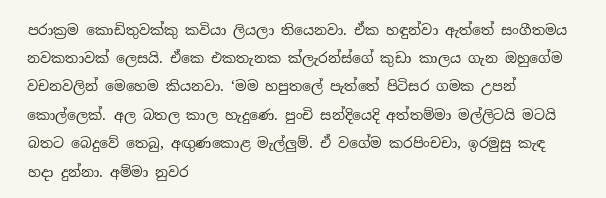පරාක්‍රම කොඩිතුවක්කු කවියා ලියලා තියෙනවා. ඒක හඳුන්වා ඇත්තේ සංගීතමය නවකතාවක් ලෙසයි. ඒකෙ එකතැනක ක්ලැරන්ස්ගේ කුඩා කාලය ගැන ඔහුගේම වචනවලින් මෙහෙම කියනවා. ‘මම හපුතලේ පැත්තේ පිටිසර ගමක උපන් කොල්ලෙක්. අල බතල කාල හැදුණෙ. පුංචි සන්දියෙදි අත්තම්මා මල්ලිටයි මටයි බතට බෙදුවේ තෙබු, අඟුණකොළ මැල්ලුම්. ඒ වගේම කරපිංචචා, ඉරමුසු කැඳ හදා දුන්නා. අම්මා නුවර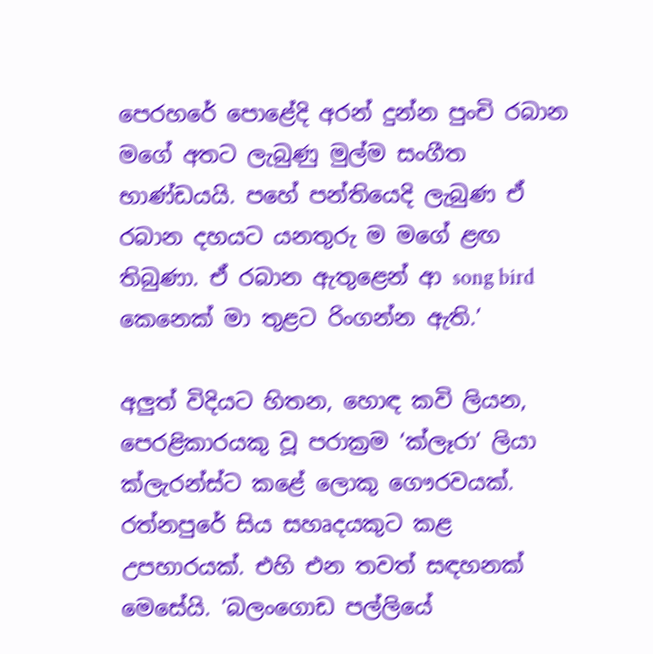පෙරහරේ පොළේදි අරන් දුන්න පුංචි රබාන මගේ අතට ලැබුණු මුල්ම සංගීත භාණ්ඩයයි. පහේ පන්තියෙදි ලැබුණ ඒ රබාන දහයට යනතුරු ම මගේ ළඟ තිබුණා. ඒ රබාන ඇතුළෙන් ආ song bird කෙනෙක් මා තුළට රිංගන්න ඇති.’

අලුත් විදියට හිතන, හොඳ කවි ලියන, පෙරළිකාරයකු වූ පරාක්‍රම ‘ක්ලෑරා’ ලියා ක්ලැරන්ස්ට කළේ ලොකු ගෞරවයක්. රත්නපුරේ සිය සහෘදයකුට කළ උපහාරයක්. එහි එන තවත් සඳහනක් මෙසේයි. ‘බලංගොඩ පල්ලියේ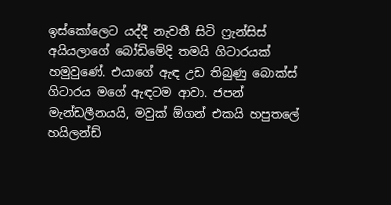ඉස්කෝලෙට යද්දී නැවතී සිටි ෆ්‍රැන්සිස් අයියලාගේ බෝඩිමේදි තමයි ගිටාරයක් හමුවුණේ. එයාගේ ඇඳ උඩ තිබුණු බොක්ස් ගිටාරය මගේ ඇඳටම ආවා. ජපන් මැන්ඩලීනයයි, මවුක් ඕගන් එකයි හපුතලේ හයිලන්ඩ්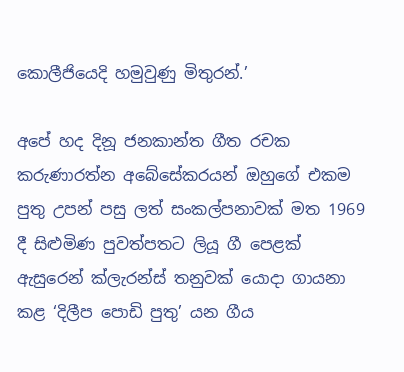කොලීජියෙදි හමුවුණු මිතුරන්.’

අපේ හද දිනූ ජනකාන්ත ගීත රචක කරුණාරත්න අබේසේකරයන් ඔහුගේ එකම පුතු උපන් පසු ලත් සංකල්පනාවක් මත 1969 දී සිළුමිණ පුවත්පතට ලියූ ගී පෙළක් ඇසුරෙන් ක්ලැරන්ස් තනුවක් යොදා ගායනා කළ ‘දිලීප පොඩි පුතු’ යන ගීය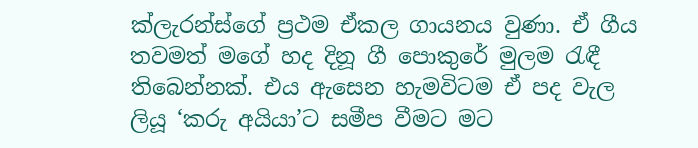ක්ලැරන්ස්ගේ ප්‍රථම ඒකල ගායනය වුණා. ඒ ගීය තවමත් මගේ හද දිනූ ගී පොකුරේ මුලම රැඳී තිබෙන්නක්. එය ඇසෙන හැමවිටම ඒ පද වැල ලියූ ‘කරු අයියා’ට සමීප වීමට මට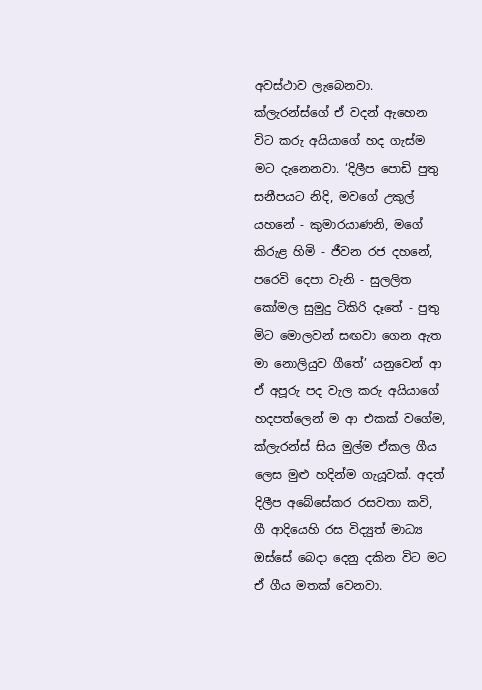අවස්ථාව ලැබෙනවා. ක්ලැරන්ස්ගේ ඒ වදන් ඇහෙන විට කරු අයියාගේ හද ගැස්ම මට දැනෙනවා. ‘දිලීප පොඩි පුතු සනීපයට නිදි, මවගේ උකුල් යහනේ - කුමාරයාණනි, මගේ කිරුළ හිමි - ජීවන රජ දහනේ, පරෙවි දෙපා වැනි - සුලලිත කෝමල සුමුදු ටිකිරි දෑතේ - පුතු මිට මොලවන් සඟවා ගෙන ඇත මා නොලියුව ගීතේ’ යනුවෙන් ආ ඒ අපූරු පද වැල කරු අයියාගේ හදපත්ලෙන් ම ආ එකක් වගේම, ක්ලැරන්ස් සිය මුල්ම ඒකල ගීය ලෙස මුළු හදින්ම ගැයූවක්. අදත් දිලීප අබේසේකර රසවතා කවි, ගී ආදියෙහි රස විද්‍යුත් මාධ්‍ය ඔස්සේ බෙදා දෙනු දකින විට මට ඒ ගීය මතක් වෙනවා.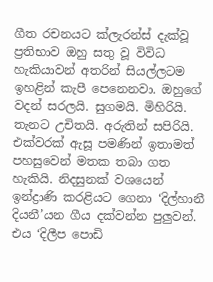ගීත රචනයට ක්ලැරන්ස් දැක්වූ ප්‍රතිභාව ඔහු සතු වූ විවිධ හැකියාවන් අතරින් සියල්ලටම ඉහළින් කැපී පෙනෙනවා. ඔහුගේ වදන් සරලයි. සුගමයි. මිහිරියි. තැනට උචිතයි. අරුතින් සපිරියි. එක්වරක් ඇසූ පමණින් ඉතාමත් පහසුවෙන් මතක තබා ගත හැකියි. නිදසුනක් වශය‍ෙන් ඉන්ද්‍රාණි කරළියට ගෙනා ‘දිල්හානී දියනී’යන ගීය දක්වන්න පුලුවන්. එය ‘දිලීප පොඩි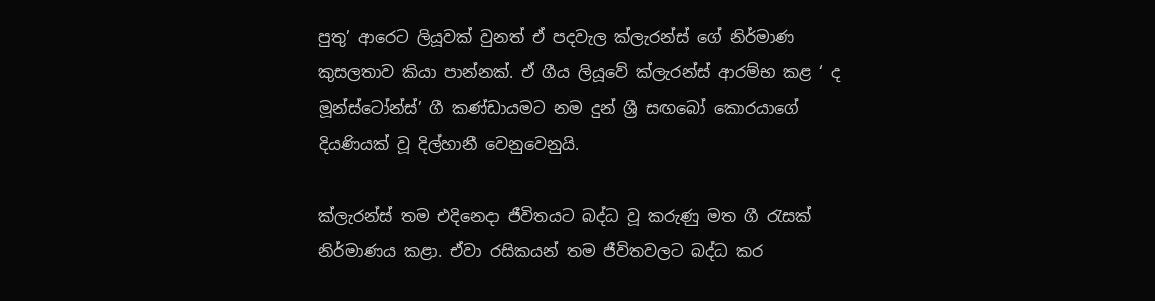පුතු’ ආරෙට ලියූවක් වුනත් ඒ පදවැල ක්ලැරන්ස් ගේ නිර්මාණ කුසලතාව කියා පාන්නක්. ඒ ගීය ලියූවේ ක්ලැරන්ස් ආරම්භ කළ ‘ ද මූන්ස්ටෝන්ස්’ ගී කණ්ඩායමට නම දුන් ශ්‍රී සඟබෝ කොරයාගේ දියණියක් වූ දිල්හානී වෙනුවෙනුයි.

ක්ලැරන්ස් තම එදිනෙදා ජීවිතයට බද්ධ වූ කරුණු මත ගී රැසක් නිර්මාණය කළා. ඒවා රසිකයන් තම ජීවිතවලට බද්ධ කර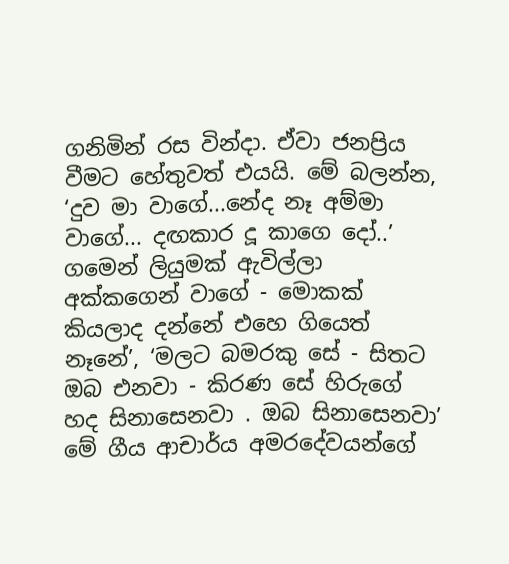ගනිමින් රස වින්දා. ඒවා ජනප්‍රිය වීමට හේතුවත් එයයි. මේ බලන්න, ‘දුව මා වාගේ...නේද නෑ අම්මා වාගේ... දඟකාර දූ කාගෙ දෝ..’ ගමෙන් ලියුමක් ඇවිල්ලා අක්කගෙන් වාගේ - මොකක් කියලාද දන්නේ එහෙ ගියෙත් නෑනේ’, ‘මලට බමරකු සේ - සිතට ඔබ එනවා - කිරණ සේ හිරුගේ හද සිනාසෙනවා . ඔබ සිනාසෙනවා’ මේ ගීය ආචාර්ය අමරදේවයන්ගේ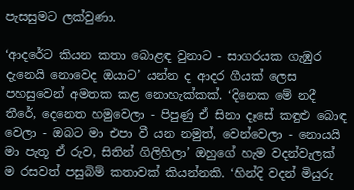පැසසුමට ලක්වුණා.

‘ආදරේට කියන කතා බොළඳ වුනාට - සාගරයක ගැඹුර දැනෙයි නොවෙද ඔයාට’ යන්න ද ආදර ගීයක් ලෙස පහසුවෙන් අමතක කළ නොහැක්කක්. ‘දිනෙක මේ නදී තීරේ, දෙනෙත හමුවෙලා - පිපුණු ඒ සිනා දෑසේ කඳුළු බොඳ වෙලා - ඔබට මා එපා වී යන නමුත්, වෙන්වෙලා - නොයයි මා පැතූ ඒ රුව, සිතින් ගිලිහිලා’ ඔහුගේ හැම වදන්වැලක් ම රසවත් පසුබිම් කතාවක් කියන්නකි. ‘හින්දි වදන් මියුරු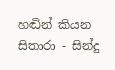හඬින් කියන සිතාරා - සින්දු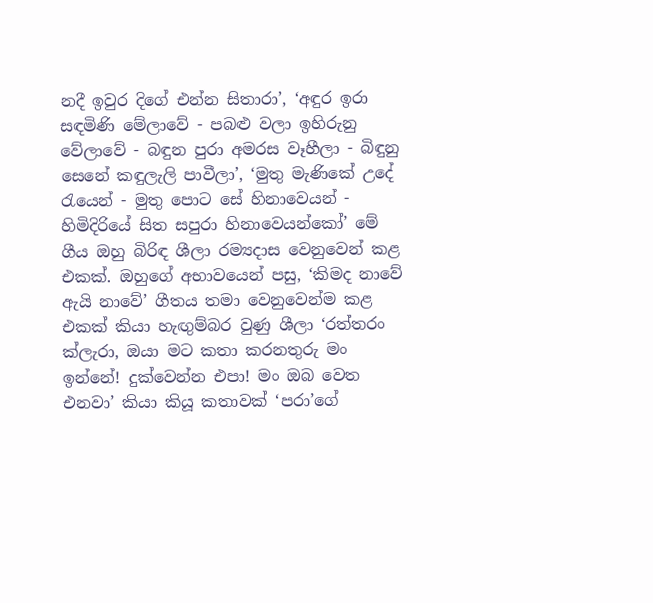නදී ඉවුර දිගේ එන්න සිතාරා’, ‘අඳුර ඉරා සඳමිණි මේලාවේ - පබළු වලා ඉහිරුනු වේලාවේ - බඳුන පුරා අමරස වෑහීලා - බිඳුනු සෙනේ කඳුලැලි පාවීලා’, ‘මුතු මැණිකේ උදේ රැයෙන් - මුතු පොට සේ හිනාවෙයන් - හිමිදිරියේ සිත සපුරා හිනාවෙයන්කෝ’ මේ ගීය ඔහු බිරිඳ ශීලා රම්‍යදාස වෙනුවෙන් කළ එකක්. ඔහුගේ අභාවයෙන් පසු, ‘කිමද නාවේ ඇයි නාවේ’ ගීතය තමා වෙනුවෙන්ම කළ එකක් කියා හැඟුම්බර වුණු ශීලා ‘රත්තරං ක්ලැරා, ඔයා මට කතා කරනතුරු මං ඉන්නේ! දුක්වෙන්න එපා! මං ඔබ වෙත එනවා’ කියා කියූ කතාවක් ‘පරා’ගේ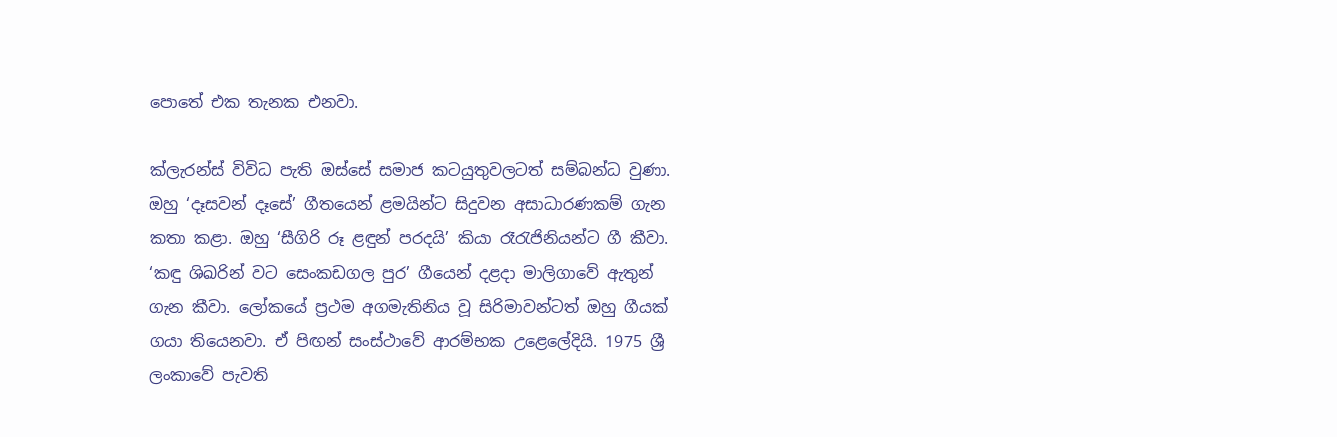පොතේ එක තැනක එනවා.

ක්ලැරන්ස් විවිධ පැති ඔස්සේ සමාජ කටයුතුවලටත් සම්බන්ධ වුණා. ඔහු ‘දෑසවන් දෑසේ’ ගීතයෙන් ළමයින්ට සිදුවන අසාධාරණකම් ගැන කතා කළා. ඔහු ‘සීගිරි රූ ළඳුන් පරදයි’ කියා රෑරැජිනියන්ට ගී කීවා. ‘කඳු ශිඛරින් වට සෙංකඩගල පුර’ ගීයෙන් දළදා මාලිගාවේ ඇතුන් ගැන කීවා. ලෝකයේ ප්‍රථම අගමැතිනිය වූ සිරිමාවන්ටත් ඔහු ගීයක් ගයා තියෙනවා. ඒ පිඟන් සංස්ථාවේ ආරම්භක උළෙලේදියි. 1975 ශ්‍රී ලංකාවේ පැවති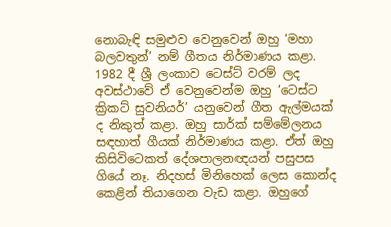නොබැඳි සමුළුව වෙනුවෙන් ඔහු ‘මහා බලවතුන්’ නම් ගීතය නිර්මාණය කළා. 1982 දී ශ්‍රී ලංකාව ටෙස්ට් වරම් ලද අවස්ථාවේ ඒ වෙනුවෙන්ම ඔහු ‘ටෙස්ට ක්‍රිකට් සුවනියර්’ යනුවෙන් ගීත ඇල්මයක් ද නිකුත් කළා. ඔහු සාර්ක් සම්මේලනය සඳහාත් ගීයක් නිර්මාණය කළා. ඒත් ඔහු කිසිවිටෙකත් දේශපාලනඥයන් පසුපස ගියේ නෑ. නිදහස් මිනිහෙක් ලෙස කොන්ද කෙළින් තියාගෙන වැඩ කළා. ඔහුගේ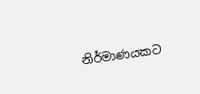නිර්මාණයකට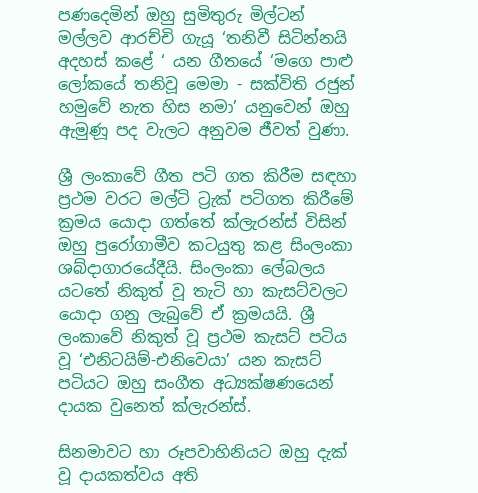පණදෙමින් ඔහු සුමිතුරු මිල්ටන් මල්ලව ආරච්චි ගැයූ ‘තනිවී සිටින්නයි අදහස් කළේ ‘ යන ගීතයේ ‘මගෙ පාළු ලෝකයේ තනිවූ මෙමා - සක්විති රජුන් හමුවේ නැත හිස නමා’ යනුවෙන් ඔහු ඇමුණූ පද වැලට අනුවම ජීවත් වුණා.

ශ්‍රී ලංකාවේ ගීත පටි ගත කිරීම සඳහා ප්‍රථම වරට මල්ටි ට්‍රැක් පටිගත කිරීමේ ක්‍රමය යොදා ගත්තේ ක්ලැරන්ස් විසින් ඔහු පුරෝගාමීව කටයුතු කළ සිංලංකා ශබ්දාගාරයේදීයි. සිංලංකා ලේබලය යට‍තේ නිකුත් වූ තැටි හා කැසට්වලට යොදා ගනු ලැබුවේ ඒ ක්‍රමයයි. ශ්‍රී ලංකාවේ නිකුත් වූ ප්‍රථම කැසට් පටිය වූ ‘එනිටයිම්-එනිවෙයා’ යන කැසට් පටියට ඔහු සංගීත අධ්‍යක්ෂණයෙන් දායක වුනෙත් ක්ලැරන්ස්.

සිනමාවට හා රූපවාහිනියට ඔහු දැක් වූ දායකත්වය අති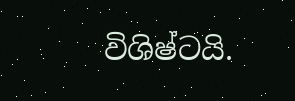විශිෂ්ටයි.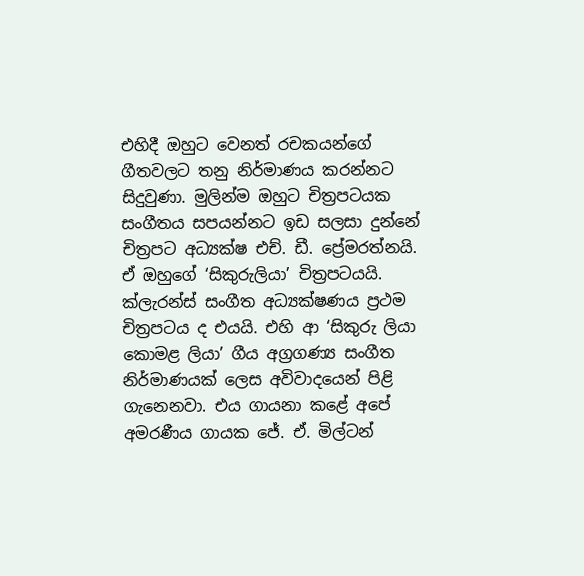එහිදී ඔහුට වෙනත් රචකයන්ගේ ගීතවලට තනු නිර්මාණය කරන්නට සිදුවුණා. මුලින්ම ඔහුට චිත්‍රපටයක සංගීතය සපයන්නට ඉඩ සලසා දුන්නේ චිත්‍රපට අධ්‍යක්ෂ එච්. ඩී. ප්‍රේමරත්නයි. ඒ ඔහුගේ ‘සිකුරුලියා’ චිත්‍රපටයයි. ක්ලැරන්ස් සංගීත අධ්‍යක්ෂණය ප්‍රථම චිත්‍රපටය ද එයයි. එහි ආ ‘සිකුරු ලියා කොමළ ලියා’ ගීය අග්‍රගණ්‍ය සංගීත නිර්මාණයක් ලෙස අවිවාදයෙන් පිළි ගැනෙනවා. එය ගායනා කළේ අපේ අමරණීය ගායක ජේ. ඒ. මිල්ටන්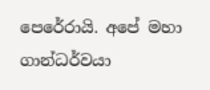පෙරේරායි. අපේ මහා ගාන්ධර්වයා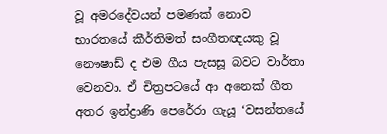වූ අමරදේවයන් පමණක් නොව භාරතයේ කීර්තිමත් සංගීතඥයකු වූ නෞෂාඩ් ද එම ගීය පැසසූ බවට වාර්තා වෙනවා. ඒ චිත්‍රපටයේ ආ අනෙක් ගීත අතර ඉන්ද්‍රාණි පෙරේරා ගැයූ ‘වසන්තයේ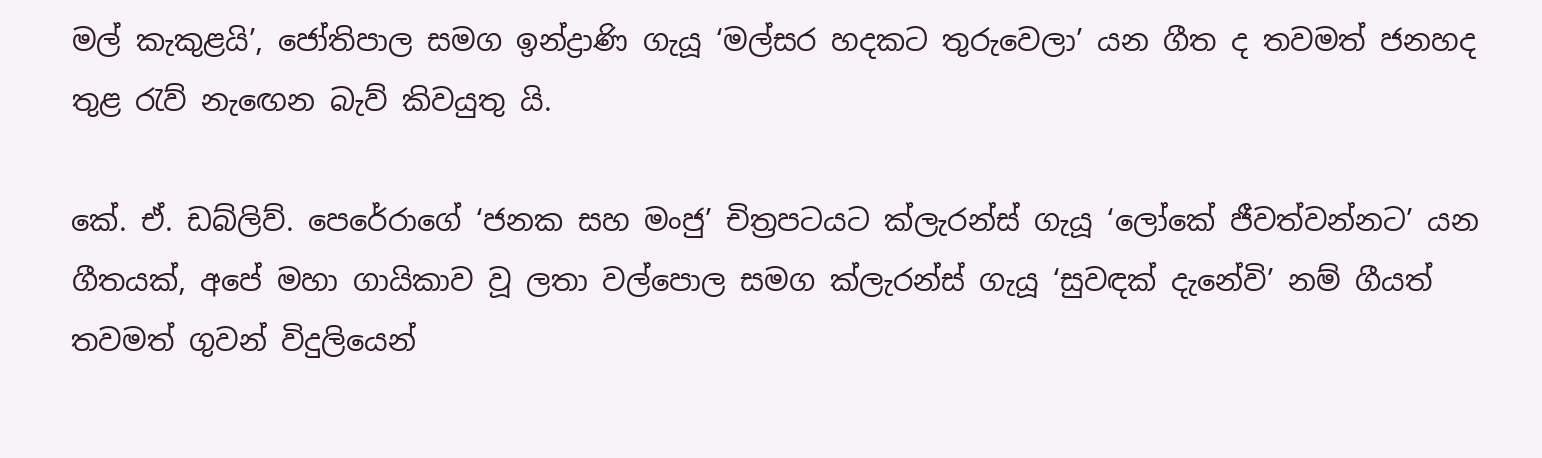මල් කැකුළයි’, ජෝතිපාල සමග ඉන්ද්‍රාණි ගැයූ ‘මල්සර හදකට තුරුවෙලා’ යන ගීත ද තවමත් ජනහද තුළ රැව් නැ‍ඟ‍ෙන බැව් කිවයුතු යි.

කේ. ඒ. ඩබ්ලිව්. පෙරේරාගේ ‘ජනක සහ මංජු’ චිත්‍රපටයට ක්ලැරන්ස් ගැයූ ‘ලෝකේ ජීවත්වන්නට’ යන ගීතයක්, අපේ මහා ගායිකාව වූ ලතා වල්පොල සමග ක්ලැරන්ස් ගැයූ ‘සුවඳක් දැනේවි’ නම් ගීයත් තවමත් ගුවන් විදුලියෙන්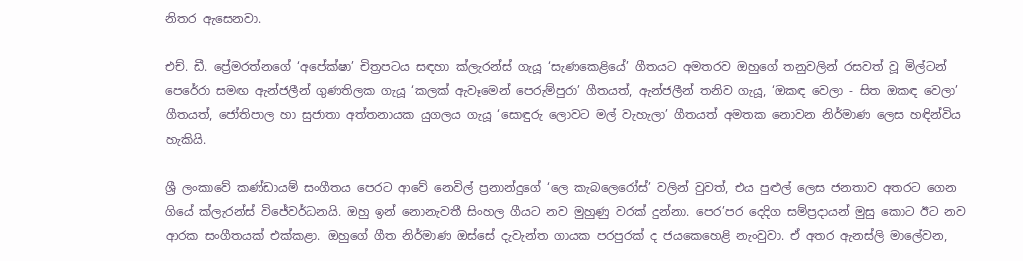නිතර ඇසෙනවා.

එච්. ඩී. ප්‍රේමරත්නගේ ‘අපේක්ෂා’ චිත්‍රපටය සඳහා ක්ලැරන්ස් ගැයූ ‘සැණකෙළියේ’ ගීතයට අමතරව ඔහුගේ තනුවලින් රසවත් වූ මිල්ටන් පෙරේරා සමඟ ඇන්ජලීන් ගුණතිලක ගැයූ ‘කලක් ඇවෑමෙන් පෙරුම්පුරා’ ගීතයත්, ඇන්ජලීන් තනිව ගැයූ, ‘ඔකඳ වෙලා - සිත ඔකඳ වෙලා’ ගීතයත්, ජෝතිපාල හා සුජාතා අත්තනායක යුගලය ගැයූ ‘සොඳුරු ලොවට මල් වැහැලා’ ගීතයත් අමතක නොවන නිර්මාණ ලෙස හඳින්විය හැකියි.

ශ්‍රී ලංකාවේ කණ්ඩායම් සංගීතය පෙරට ආවේ නෙවිල් ප්‍රනාන්දුගේ ‘ලෙ කැබලෙරෝස්’ වලින් වුවත්, එය පුළුල් ලෙස ජනතාව අතරට ගෙන ගියේ ක්ලැරන්ස් විජේවර්ධනයි. ඔහු ඉන් නොනැවතී සිංහල ගීයට නව මුහුණු වරක් දුන්නා. පෙර’පර දෙදිග සම්ප්‍රදායන් මුසු කොට ඊට නව ආරක සංගීතයක් එක්කළා. ඔහුගේ ගීත නිර්මාණ ඔස්සේ දැවැන්ත ගායක පරපුරක් ද ජයකෙහෙළි නැංවුවා. ඒ අතර ඇනස්ලි මාලේවන,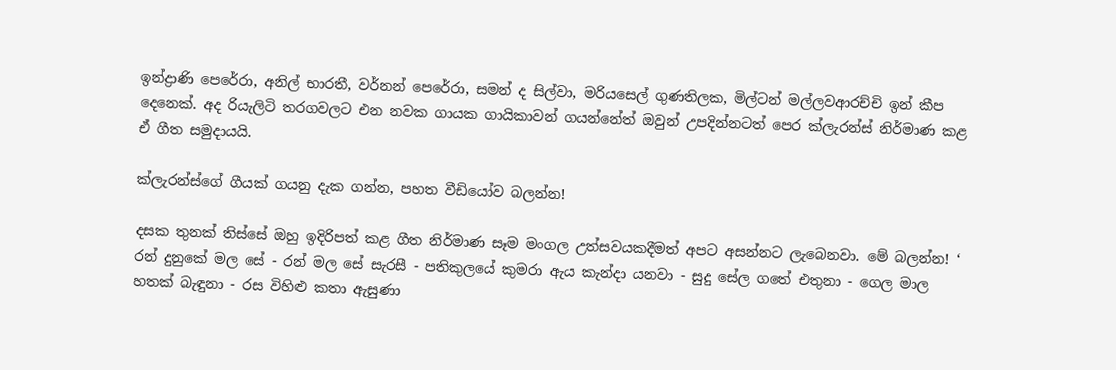ඉන්ද්‍රාණි පෙරේරා, අනිල් භාරතී, වර්නන් පෙරේරා, සමන් ද සිල්වා, මරියසෙල් ගුණතිලක, මිල්ටන් මල්ලවආරච්චි ඉන් කීප දෙනෙක්. අද රියැලිටි තරගවලට එන නවක ගායක ගායිකාවන් ගයන්නේත් ඔවුන් උපදින්නටත් පෙර ක්ලැරන්ස් නිර්මාණ කළ ඒ ගීත සමුදායයි.

ක්ලැරන්ස්ගේ ගීයක් ගයනු දැක ගන්න, පහත වීඩියෝව බලන්න!

දසක තුනක් තිස්සේ ඔහු ඉදිරිපත් කළ ගීත නිර්මාණ සෑම මංගල උත්සවයකදීමත් අපට අසන්නට ලැබෙනවා. මේ බලන්න! ‘ රන් දුනුකේ මල සේ - රන් මල සේ සැරසී - පතිකුලයේ කුමරා ඇය කැන්දා යනවා - සුදු සේල ගතේ එතුනා - ගෙල මාල හතක් බැඳුනා - රස විහිළු කතා ඇසුණා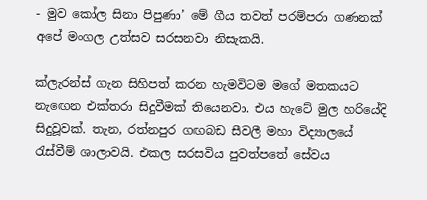- මුව කෝල සිනා පිපුණා’ මේ ගීය තවත් පරම්පරා ගණනක් අපේ මංගල උත්සව සරසනවා නිසැකයි.

ක්ලැරන්ස් ගැන සිහිපත් කරන හැමවිටම මගේ මතකයට නැ‍ඟ‍ෙන එක්තරා සිදුවීමක් තියෙනවා. එය හැටේ මුල හරියේදි සිදුවූවක්. තැන, රත්නපුර ගඟබඩ සීවලී මහා විද්‍යාලයේ රැස්වීම් ශාලාවයි. එකල සරසවි‍ය පුවත්පතේ සේවය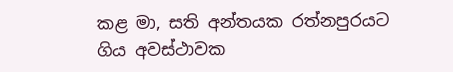කළ මා, සති අන්තයක රත්නපුරයට ගිය අවස්ථාවක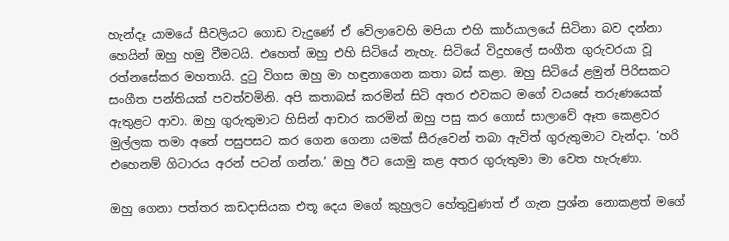හැන්දෑ යාමයේ සීවලියට ගොඩ වැදුණේ ඒ වේලාවෙහි මපියා එහි කාර්යාලයේ සිටිනා බව දන්නා හෙයින් ඔහු හමු වීමටයි. එහෙත් ඔහු එහි සිටියේ නැහැ. සිටියේ විදුහලේ සංගීත ගුරුවරයා වූ රත්නසේකර මහතායි. දුටු විගස ඔහු මා හඳුනාගෙන කතා බස් කළා. ඔහු සිටියේ ළමුන් පිරිසකට සංගීත පන්තියක් පවත්වමිනි. අපි කතාබස් කරමින් සිටි අතර එවකට මගේ වයසේ තරු‍ණයෙක් ඇතුළට ආවා. ඔහු ගුරුතුමාට හිසින් ආචාර කරමින් ඔහු පසු කර ගොස් සාලාවේ ඈත කෙළවර මුල්ලක තමා අතේ පසුපසට කර ගෙන ගෙනා යමක් සීරුවෙන් තබා ඇවිත් ගුරුතුමාට වැන්දා. ‘හරි එහෙනම් ගිටාරය අරන් පටන් ගන්න.’ ඔහු ඊට යොමු කළ අතර ගුරුතුමා මා වෙත හැරුණා.

ඔහු ගෙනා පත්තර කඩදාසියක එතූ දෙය මගේ කුහුලට හේතුවුණත් ඒ ගැන ප්‍රශ්න නොකළත් මගේ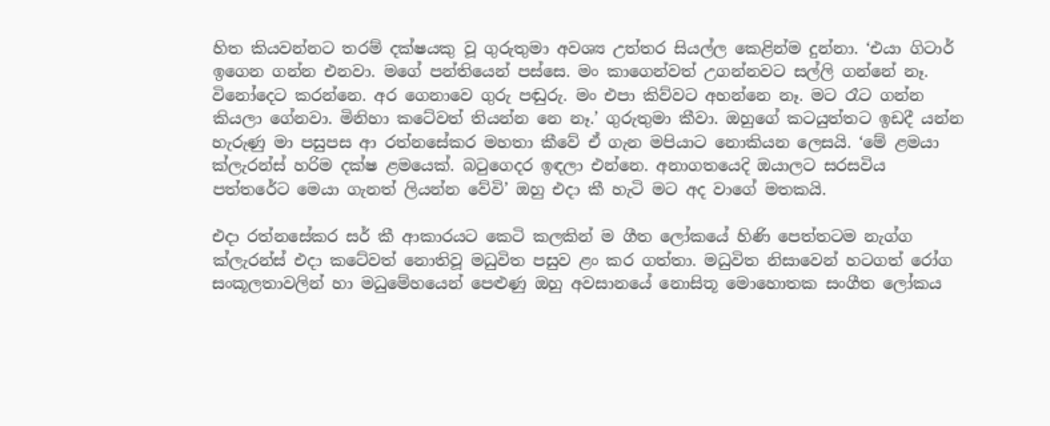හිත කියවන්නට තරම් දක්ෂයකු වූ ගුරුතුමා අවශ්‍ය උත්තර සියල්ල කෙළින්ම දුන්නා. ‘එයා ගිටාර් ඉගෙන ගන්න එනවා. මගේ පන්තියෙන් පස්සෙ. මං කාගෙන්වත් උගන්නවට සල්ලි ගන්නේ නෑ. විනෝදෙට කරන්නෙ. අර ගෙනාවෙ ගුරු පඬුරු. මං එපා කිව්වට අහන්නෙ නෑ. මට රෑට ගන්න කියලා ගේනවා. මිනිහා කටේවත් තියන්න නෙ නෑ.’ ගුරුතුමා කීවා. ඔහුගේ කටයුත්තට ඉඩදී යන්න හැරුණු මා පසුපස ආ රත්නසේකර මහතා කීවේ ඒ ගැන මපියාට නොකියන ලෙසයි. ‘මේ ළමයා ක්ලැරන්ස් හරිම දක්ෂ ළමයෙක්. බටුගෙදර ඉඳලා එන්නෙ. අනාගතයෙදි ඔයාලට සරසවිය පත්තරේට මෙයා ගැනත් ලියන්න වේවි’ ඔහු එදා කී හැටි මට අද වාගේ මතකයි.

එදා රත්නසේකර සර් කී ආකාරයට කෙටි කලකින් ම ගීත ලෝකයේ හිණි පෙත්තටම නැග්ග ක්ලැරන්ස් එදා කටේවත් නොතිවූ මධුවිත පසුව ළං කර ගත්තා. මධුවිත නිසාවෙන් හටගත් රෝග සංකූලතාවලින් හා මධුමේහයෙන් පෙළුණු ඔහු අවසානයේ නොසිතූ මොහොතක සංගීත ලෝකය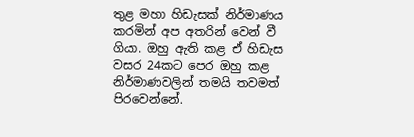තුළ මහා හිඩැසක් නිර්මාණය කරමින් අප අතරින් වෙන් වී ගියා. ඔහු ඇති කළ ඒ හිඩැස වසර 24කට පෙර ඔහු කළ නිර්මාණවලින් තමයි තවමත් පිරවෙන්නේ.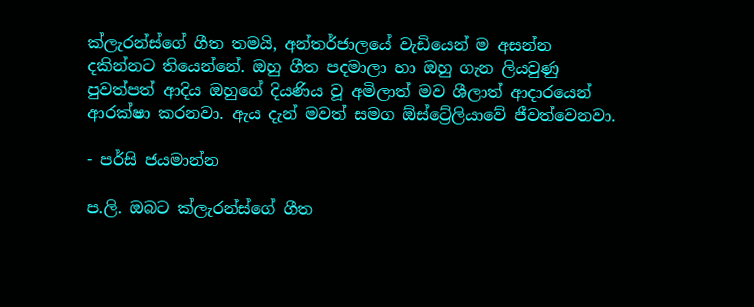ක්ලැරන්ස්ගේ ගීත තමයි, අන්තර්ජාලයේ වැඩියෙන් ම අසන්න දකින්නට තියෙන්නේ. ඔහු ගීත පදමාලා හා ඔහු ගැන ලියවුණු පුවත්පත් ආදිය ඔහුගේ දියණිය වූ අමිලාත් මව ශීලාත් ආදාරයෙන් ආරක්ෂා කරනවා. ඇය දැන් මවත් සමග ඕස්ට්‍රේලියාවේ ජීවත්වෙනවා.

- පර්සි ජයමාන්න

ප.ලි. ඔබට ක්ලැරන්ස්ගේ ගීත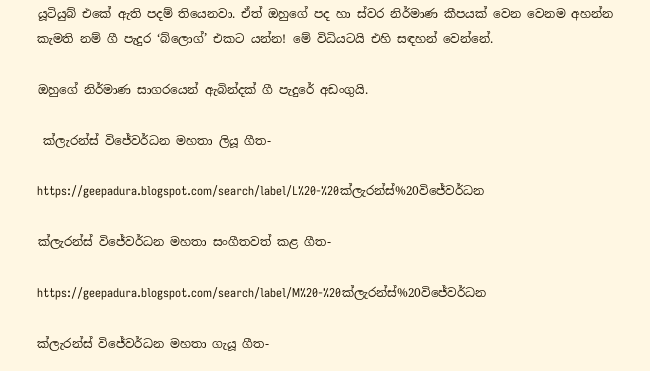යූටියුබ් එකේ ඇති පදම් තියෙනවා. ඒත් ඔහුගේ පද හා ස්වර නිර්මාණ කීපයක් වෙන වෙනම අහන්න කැමති නම් ගී පැදුර ‘බ්ලොග්’ එකට යන්න! මේ විධියටයි එහි සඳහන් වෙන්නේ.

ඔහුගේ නිර්මාණ සාගරයෙන් ඇබින්දක් ගී පැදුරේ අඩංගුයි.

 ක්ලැරන්ස් විජේවර්ධන මහතා ලියූ ගීත-

https://geepadura.blogspot.com/search/label/L%20-%20ක්ලැරන්ස්%20විජේවර්ධන

ක්ලැරන්ස් විජේවර්ධන මහතා සංගීතවත් කළ ගීත-

https://geepadura.blogspot.com/search/label/M%20-%20ක්ලැරන්ස්%20විජේවර්ධන

ක්ලැරන්ස් විජේවර්ධන මහතා ගැයූ ගීත-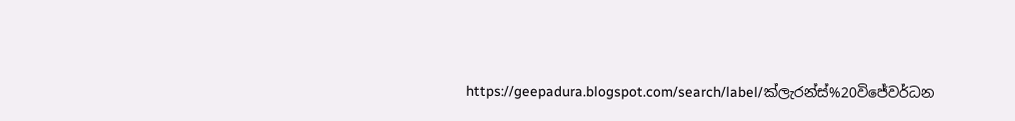https://geepadura.blogspot.com/search/label/ක්ලැරන්ස්%20විජේවර්ධන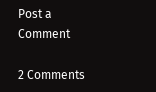Post a Comment

2 Comments